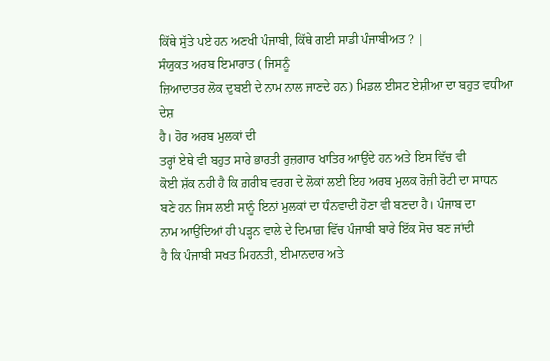ਕਿੱਥੇ ਸੁੱਤੇ ਪਏ ਹਨ ਅਣਖੀ ਪੰਜਾਬੀ, ਕਿੱਥੇ ਗਈ ਸਾਡੀ ਪੰਜਾਬੀਅਤ ? |
ਸੰਯੁਕਤ ਅਰਬ ਇਮਾਰਾਤ ( ਜਿਸਨੂੰ
ਜ਼ਿਆਦਾਤਰ ਲੋਕ ਦੁਬਈ ਦੇ ਨਾਮ ਨਾਲ ਜਾਣਦੇ ਹਨ) ਮਿਡਲ ਈਸਟ ਏਸ਼ੀਆ ਦਾ ਬਹੁਤ ਵਧੀਆ ਦੇਸ਼
ਹੈ। ਹੋਰ ਅਰਬ ਮੁਲਕਾਂ ਦੀ
ਤਰ੍ਹਾਂ ਏਥੇ ਵੀ ਬਹੁਤ ਸਾਰੇ ਭਾਰਤੀ ਰੁਜ਼ਗਾਰ ਖਾਤਿਰ ਆਉਂਦੇ ਹਨ ਅਤੇ ਇਸ ਵਿੱਚ ਵੀ
ਕੋਈ ਸ਼ੱਕ ਨਹੀ ਹੈ ਕਿ ਗ਼ਰੀਬ ਵਰਗ ਦੇ ਲੋਕਾਂ ਲਈ ਇਹ ਅਰਬ ਮੁਲਕ ਰੋਜ਼ੀ ਰੋਟੀ ਦਾ ਸਾਧਨ
ਬਣੇ ਹਨ ਜਿਸ ਲਈ ਸਾਨੂੰ ਇਨਾਂ ਮੁਲਕਾਂ ਦਾ ਧੰਨਵਾਦੀ ਹੋਣਾ ਵੀ ਬਣਦਾ ਹੈ। ਪੰਜਾਬ ਦਾ
ਨਾਮ ਆਉਂਦਿਆਂ ਹੀ ਪੜ੍ਹਨ ਵਾਲੇ ਦੇ ਦਿਮਾਗ਼ ਵਿੱਚ ਪੰਜਾਬੀ ਬਾਰੇ ਇੱਕ ਸੋਚ ਬਣ ਜਾਂਦੀ
ਹੈ ਕਿ ਪੰਜਾਬੀ ਸਖਤ ਮਿਹਨਤੀ, ਈਮਾਨਦਾਰ ਅਤੇ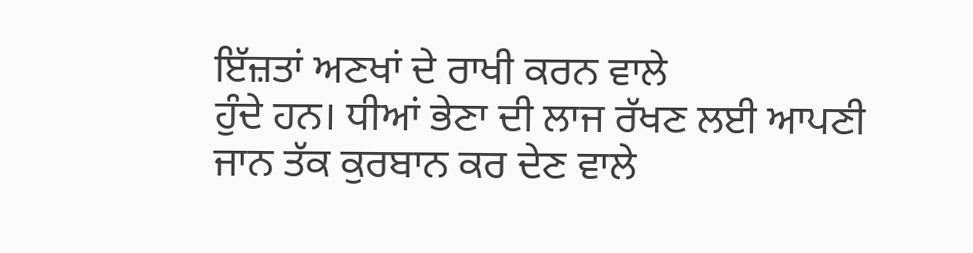ਇੱਜ਼ਤਾਂ ਅਣਖਾਂ ਦੇ ਰਾਖੀ ਕਰਨ ਵਾਲੇ
ਹੁੰਦੇ ਹਨ। ਧੀਆਂ ਭੇਣਾ ਦੀ ਲਾਜ ਰੱਖਣ ਲਈ ਆਪਣੀ ਜਾਨ ਤੱਕ ਕੁਰਬਾਨ ਕਰ ਦੇਣ ਵਾਲੇ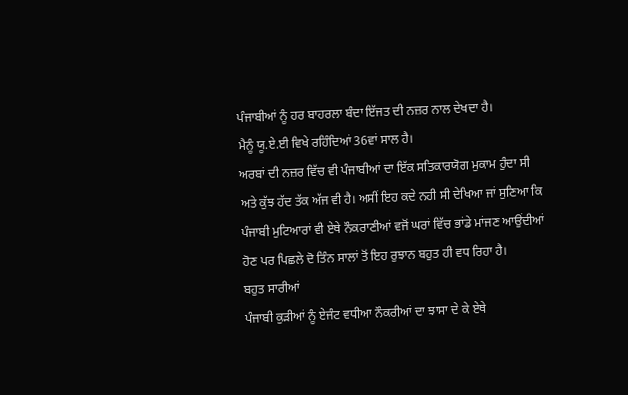ਪੰਜਾਬੀਆਂ ਨੂੰ ਹਰ ਬਾਹਰਲਾ ਬੰਦਾ ਇੱਜਤ ਦੀ ਨਜ਼ਰ ਨਾਲ ਦੇਖਦਾ ਹੈ।
ਮੈਨੂੰ ਯੂ.ਏ.ਈ ਵਿਖੇ ਰਹਿੰਦਿਆਂ 36ਵਾਂ ਸਾਲ ਹੈ।
ਅਰਬਾਂ ਦੀ ਨਜ਼ਰ ਵਿੱਚ ਵੀ ਪੰਜਾਬੀਆਂ ਦਾ ਇੱਕ ਸਤਿਕਾਰਯੋਗ ਮੁਕਾਮ ਹੁੰਦਾ ਸੀ
ਅਤੇ ਕੁੱਝ ਹੱਦ ਤੱਕ ਅੱਜ ਵੀ ਹੈ। ਅਸੀਂ ਇਹ ਕਦੇ ਨਹੀ ਸੀ ਦੇਖਿਆ ਜਾਂ ਸੁਣਿਆ ਕਿ
ਪੰਜਾਬੀ ਮੁਟਿਆਰਾਂ ਵੀ ਏਥੇ ਨੌਕਰਾਣੀਆਂ ਵਜੋਂ ਘਰਾਂ ਵਿੱਚ ਭਾਂਡੇ ਮਾਂਜਣ ਆਉਂਦੀਆਂ
ਹੋਣ ਪਰ ਪਿਛਲੇ ਦੋ ਤਿੰਨ ਸਾਲਾਂ ਤੋਂ ਇਹ ਰੁਝਾਨ ਬਹੁਤ ਹੀ ਵਧ ਰਿਹਾ ਹੈ।
ਬਹੁਤ ਸਾਰੀਆਂ
ਪੰਜਾਬੀ ਕੁੜੀਆਂ ਨੂੰ ਏਜੰਟ ਵਧੀਆ ਨੌਕਰੀਆਂ ਦਾ ਝਾਸਾ ਦੇ ਕੇ ਏਥੇ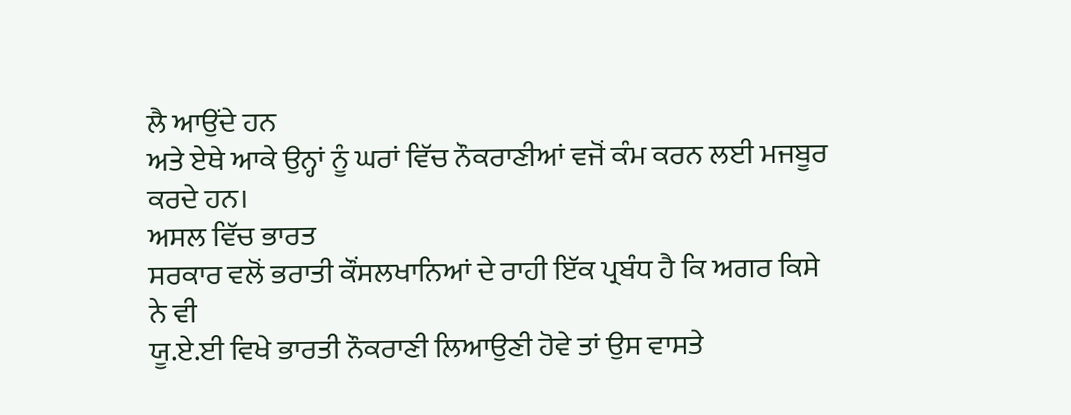ਲੈ ਆਉਂਦੇ ਹਨ
ਅਤੇ ਏਥੇ ਆਕੇ ਉਨ੍ਹਾਂ ਨੂੰ ਘਰਾਂ ਵਿੱਚ ਨੌਕਰਾਣੀਆਂ ਵਜੋਂ ਕੰਮ ਕਰਨ ਲਈ ਮਜਬੂਰ
ਕਰਦੇ ਹਨ।
ਅਸਲ ਵਿੱਚ ਭਾਰਤ
ਸਰਕਾਰ ਵਲੋਂ ਭਰਾਤੀ ਕੌਂਸਲਖਾਨਿਆਂ ਦੇ ਰਾਹੀ ਇੱਕ ਪ੍ਰਬੰਧ ਹੈ ਕਿ ਅਗਰ ਕਿਸੇ ਨੇ ਵੀ
ਯੂ.ਏ.ਈ ਵਿਖੇ ਭਾਰਤੀ ਨੌਕਰਾਣੀ ਲਿਆਉਣੀ ਹੋਵੇ ਤਾਂ ਉਸ ਵਾਸਤੇ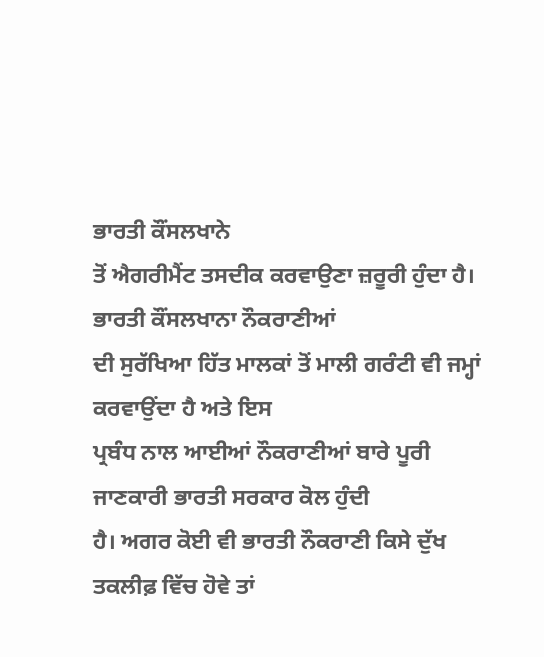ਭਾਰਤੀ ਕੌਂਸਲਖਾਨੇ
ਤੋਂ ਐਗਰੀਮੈਂਟ ਤਸਦੀਕ ਕਰਵਾਉਣਾ ਜ਼ਰੂਰੀ ਹੁੰਦਾ ਹੈ। ਭਾਰਤੀ ਕੌਂਸਲਖਾਨਾ ਨੌਕਰਾਣੀਆਂ
ਦੀ ਸੁਰੱਖਿਆ ਹਿੱਤ ਮਾਲਕਾਂ ਤੋਂ ਮਾਲੀ ਗਰੰਟੀ ਵੀ ਜਮ੍ਹਾਂ ਕਰਵਾਉਂਦਾ ਹੈ ਅਤੇ ਇਸ
ਪ੍ਰਬੰਧ ਨਾਲ ਆਈਆਂ ਨੌਕਰਾਣੀਆਂ ਬਾਰੇ ਪੂਰੀ ਜਾਣਕਾਰੀ ਭਾਰਤੀ ਸਰਕਾਰ ਕੋਲ ਹੁੰਦੀ
ਹੈ। ਅਗਰ ਕੋਈ ਵੀ ਭਾਰਤੀ ਨੌਕਰਾਣੀ ਕਿਸੇ ਦੁੱਖ ਤਕਲੀਫ਼ ਵਿੱਚ ਹੋਵੇ ਤਾਂ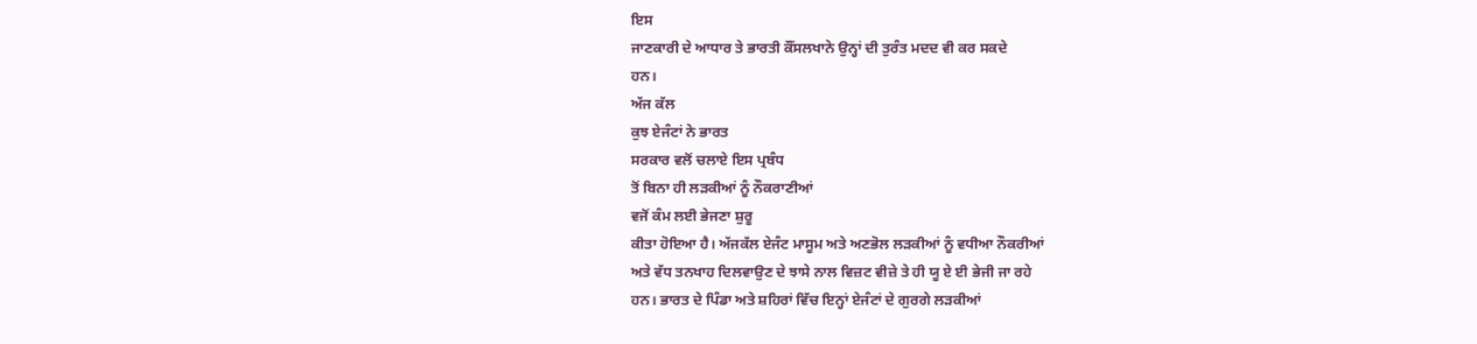ਇਸ
ਜਾਣਕਾਰੀ ਦੇ ਆਧਾਰ ਤੇ ਭਾਰਤੀ ਕੌਂਸਲਖਾਨੇ ਉਨ੍ਹਾਂ ਦੀ ਤੁਰੰਤ ਮਦਦ ਵੀ ਕਰ ਸਕਦੇ
ਹਨ।
ਅੱਜ ਕੱਲ
ਕੁਝ ਏਜੰਟਾਂ ਨੇ ਭਾਰਤ
ਸਰਕਾਰ ਵਲੋਂ ਚਲਾਏ ਇਸ ਪ੍ਰਬੰਧ
ਤੋਂ ਬਿਨਾ ਹੀ ਲੜਕੀਆਂ ਨੂੰ ਨੌਕਰਾਣੀਆਂ
ਵਜੋਂ ਕੰਮ ਲਈ ਭੇਜਣਾ ਸ਼ੁਰੂ
ਕੀਤਾ ਹੋਇਆ ਹੈ। ਅੱਜਕੱਲ ਏਜੰਟ ਮਾਸੂਮ ਅਤੇ ਅਣਭੋਲ ਲੜਕੀਆਂ ਨੂੰ ਵਧੀਆ ਨੌਕਰੀਆਂ
ਅਤੇ ਵੱਧ ਤਨਖਾਹ ਦਿਲਵਾਉਣ ਦੇ ਝਾਸੇ ਨਾਲ ਵਿਜ਼ਟ ਵੀਜ਼ੇ ਤੇ ਹੀ ਯੂ ਏ ਈ ਭੇਜੀ ਜਾ ਰਹੇ
ਹਨ। ਭਾਰਤ ਦੇ ਪਿੰਡਾ ਅਤੇ ਸ਼ਹਿਰਾਂ ਵਿੱਚ ਇਨ੍ਹਾਂ ਏਜੰਟਾਂ ਦੇ ਗੁਰਗੇ ਲੜਕੀਆਂ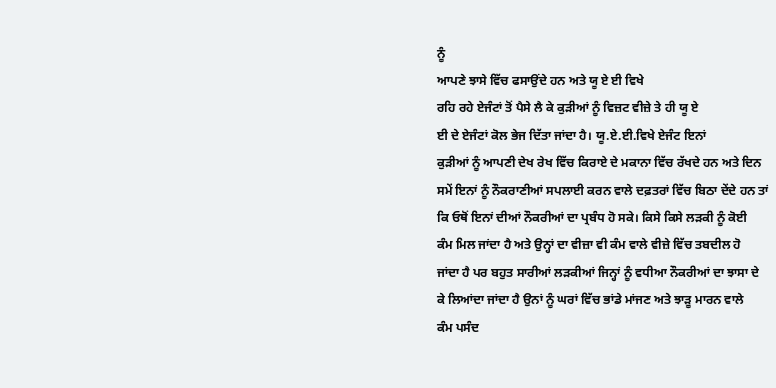ਨੂੰ
ਆਪਣੇ ਝਾਸੇ ਵਿੱਚ ਫਸਾਉਂਦੇ ਹਨ ਅਤੇ ਯੂ ਏ ਈ ਵਿਖੇ
ਰਹਿ ਰਹੇ ਏਜੰਟਾਂ ਤੋਂ ਪੈਸੇ ਲੈ ਕੇ ਕੁੜੀਆਂ ਨੂੰ ਵਿਜ਼ਟ ਵੀਜ਼ੇ ਤੇ ਹੀ ਯੂ ਏ
ਈ ਦੇ ਏਜੰਟਾਂ ਕੋਲ ਭੇਜ ਦਿੱਤਾ ਜਾਂਦਾ ਹੈ। ਯੂ.ਏ.ਈ.ਵਿਖੇ ਏਜੰਟ ਇਨਾਂ
ਕੁੜੀਆਂ ਨੂੰ ਆਪਣੀ ਦੇਖ ਰੇਖ ਵਿੱਚ ਕਿਰਾਏ ਦੇ ਮਕਾਨਾ ਵਿੱਚ ਰੱਖਦੇ ਹਨ ਅਤੇ ਦਿਨ
ਸਮੇਂ ਇਨਾਂ ਨੂੰ ਨੌਕਰਾਣੀਆਂ ਸਪਲਾਈ ਕਰਨ ਵਾਲੇ ਦਫ਼ਤਰਾਂ ਵਿੱਚ ਬਿਠਾ ਦੇਂਦੇ ਹਨ ਤਾਂ
ਕਿ ਓਥੋਂ ਇਨਾਂ ਦੀਆਂ ਨੌਕਰੀਆਂ ਦਾ ਪ੍ਰਬੰਧ ਹੋ ਸਕੇ। ਕਿਸੇ ਕਿਸੇ ਲੜਕੀ ਨੂੰ ਕੋਈ
ਕੰਮ ਮਿਲ ਜਾਂਦਾ ਹੈ ਅਤੇ ਉਨ੍ਹਾਂ ਦਾ ਵੀਜ਼ਾ ਵੀ ਕੰਮ ਵਾਲੇ ਵੀਜ਼ੇ ਵਿੱਚ ਤਬਦੀਲ ਹੋ
ਜਾਂਦਾ ਹੈ ਪਰ ਬਹੁਤ ਸਾਰੀਆਂ ਲੜਕੀਆਂ ਜਿਨ੍ਹਾਂ ਨੂੰ ਵਧੀਆ ਨੌਕਰੀਆਂ ਦਾ ਝਾਸਾ ਦੇ
ਕੇ ਲਿਆਂਦਾ ਜਾਂਦਾ ਹੈ ਉਨਾਂ ਨੂੰ ਘਰਾਂ ਵਿੱਚ ਭਾਂਡੇ ਮਾਂਜਣ ਅਤੇ ਝਾੜੂ ਮਾਰਨ ਵਾਲੇ
ਕੰਮ ਪਸੰਦ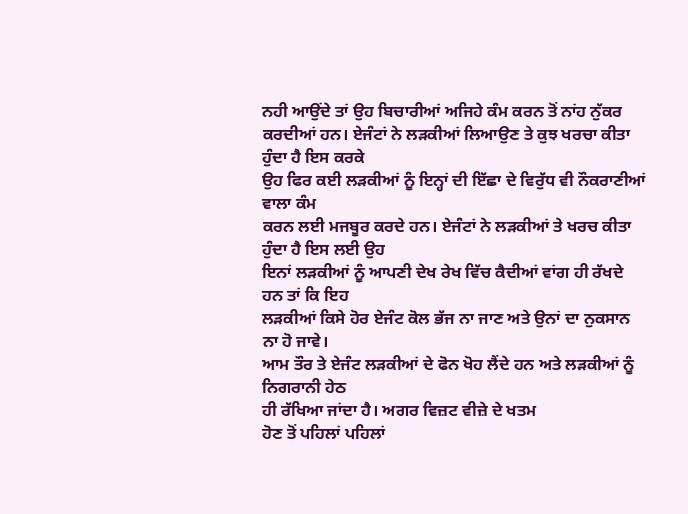ਨਹੀ ਆਉਂਦੇ ਤਾਂ ਉਹ ਬਿਚਾਰੀਆਂ ਅਜਿਹੇ ਕੰਮ ਕਰਨ ਤੋਂ ਨਾਂਹ ਨੁੱਕਰ
ਕਰਦੀਆਂ ਹਨ। ਏਜੰਟਾਂ ਨੇ ਲੜਕੀਆਂ ਲਿਆਉਣ ਤੇ ਕੁਝ ਖਰਚਾ ਕੀਤਾ ਹੁੰਦਾ ਹੈ ਇਸ ਕਰਕੇ
ਉਹ ਫਿਰ ਕਈ ਲੜਕੀਆਂ ਨੂੰ ਇਨ੍ਹਾਂ ਦੀ ਇੱਛਾ ਦੇ ਵਿਰੁੱਧ ਵੀ ਨੌਕਰਾਣੀਆਂ ਵਾਲਾ ਕੰਮ
ਕਰਨ ਲਈ ਮਜਬੂਰ ਕਰਦੇ ਹਨ। ਏਜੰਟਾਂ ਨੇ ਲੜਕੀਆਂ ਤੇ ਖਰਚ ਕੀਤਾ ਹੁੰਦਾ ਹੈ ਇਸ ਲਈ ਉਹ
ਇਨਾਂ ਲੜਕੀਆਂ ਨੂੰ ਆਪਣੀ ਦੇਖ ਰੇਖ ਵਿੱਚ ਕੈਦੀਆਂ ਵਾਂਗ ਹੀ ਰੱਖਦੇ ਹਨ ਤਾਂ ਕਿ ਇਹ
ਲੜਕੀਆਂ ਕਿਸੇ ਹੋਰ ਏਜੰਟ ਕੋਲ ਭੱਜ ਨਾ ਜਾਣ ਅਤੇ ਉਨਾਂ ਦਾ ਨੁਕਸਾਨ ਨਾ ਹੋ ਜਾਵੇ।
ਆਮ ਤੌਰ ਤੇ ਏਜੰਟ ਲੜਕੀਆਂ ਦੇ ਫੋਨ ਖੋਹ ਲੈਂਦੇ ਹਨ ਅਤੇ ਲੜਕੀਆਂ ਨੂੰ ਨਿਗਰਾਨੀ ਹੇਠ
ਹੀ ਰੱਖਿਆ ਜਾਂਦਾ ਹੈ। ਅਗਰ ਵਿਜ਼ਟ ਵੀਜ਼ੇ ਦੇ ਖਤਮ
ਹੋਣ ਤੋਂ ਪਹਿਲਾਂ ਪਹਿਲਾਂ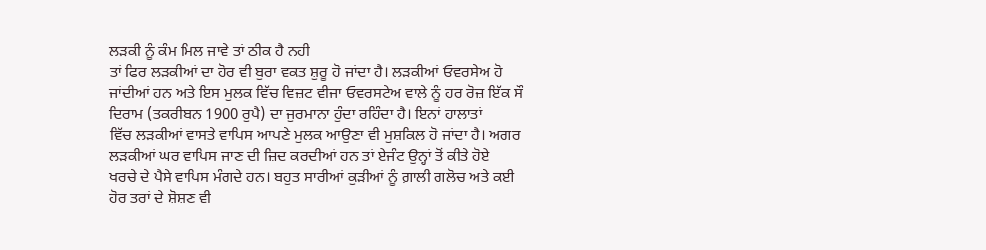ਲੜਕੀ ਨੂੰ ਕੰਮ ਮਿਲ ਜਾਵੇ ਤਾਂ ਠੀਕ ਹੈ ਨਹੀ
ਤਾਂ ਫਿਰ ਲੜਕੀਆਂ ਦਾ ਹੋਰ ਵੀ ਬੁਰਾ ਵਕਤ ਸ਼ੁਰੂ ਹੋ ਜਾਂਦਾ ਹੈ। ਲੜਕੀਆਂ ਓਵਰਸੇਅ ਹੋ
ਜਾਂਦੀਆਂ ਹਨ ਅਤੇ ਇਸ ਮੁਲਕ ਵਿੱਚ ਵਿਜ਼ਟ ਵੀਜਾ ਓਵਰਸਟੇਅ ਵਾਲੇ ਨੂੰ ਹਰ ਰੋਜ਼ ਇੱਕ ਸੌ
ਦਿਰਾਮ (ਤਕਰੀਬਨ 1900 ਰੁਪੈ) ਦਾ ਜੁਰਮਾਨਾ ਹੁੰਦਾ ਰਹਿੰਦਾ ਹੈ। ਇਨਾਂ ਹਾਲਾਤਾਂ
ਵਿੱਚ ਲੜਕੀਆਂ ਵਾਸਤੇ ਵਾਪਿਸ ਆਪਣੇ ਮੁਲਕ ਆਉਣਾ ਵੀ ਮੁਸ਼ਕਿਲ ਹੋ ਜਾਂਦਾ ਹੈ। ਅਗਰ
ਲੜਕੀਆਂ ਘਰ ਵਾਪਿਸ ਜਾਣ ਦੀ ਜ਼ਿਦ ਕਰਦੀਆਂ ਹਨ ਤਾਂ ਏਜੰਟ ਉਨ੍ਹਾਂ ਤੋਂ ਕੀਤੇ ਹੋਏ
ਖਰਚੇ ਦੇ ਪੈਸੇ ਵਾਪਿਸ ਮੰਗਦੇ ਹਨ। ਬਹੁਤ ਸਾਰੀਆਂ ਕੁੜੀਆਂ ਨੂੰ ਗ਼ਾਲੀ ਗਲੋਚ ਅਤੇ ਕਈ
ਹੋਰ ਤਰਾਂ ਦੇ ਸ਼ੋਸ਼ਣ ਵੀ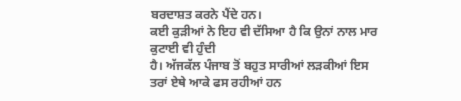ਬਰਦਾਸ਼ਤ ਕਰਨੇ ਪੈਂਦੇ ਹਨ।
ਕਈ ਕੁੜੀਆਂ ਨੇ ਇਹ ਵੀ ਦੱਸਿਆ ਹੈ ਕਿ ਉਨਾਂ ਨਾਲ ਮਾਰ ਕੁਟਾਈ ਵੀ ਹੁੰਦੀ
ਹੈ। ਅੱਜਕੱਲ ਪੰਜਾਬ ਤੋਂ ਬਹੁਤ ਸਾਰੀਆਂ ਲੜਕੀਆਂ ਇਸ ਤਰਾਂ ਏਥੇ ਆਕੇ ਫਸ ਰਹੀਆਂ ਹਨ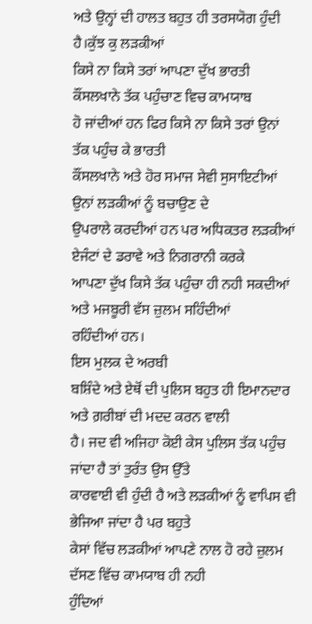ਅਤੇ ਉਨ੍ਹਾਂ ਦੀ ਹਾਲਤ ਬਹੁਤ ਹੀ ਤਰਸਯੋਗ ਹੁੰਦੀ ਹੈ।ਕੁੱਝ ਕੁ ਲੜਕੀਆਂ
ਕਿਸੇ ਨਾ ਕਿਸੇ ਤਰਾਂ ਆਪਣਾ ਦੁੱਖ ਭਾਰਤੀ ਕੌਂਸਲਖਾਨੇ ਤੱਕ ਪਹੁੰਚਾਣ ਵਿਚ ਕਾਮਯਾਬ
ਹੋ ਜਾਂਦੀਆਂ ਹਨ ਫਿਰ ਕਿਸੇ ਨਾ ਕਿਸੇ ਤਰਾਂ ਉਨਾਂ ਤੱਕ ਪਹੁੰਚ ਕੇ ਭਾਰਤੀ
ਕੌਂਸਲਖਾਨੇ ਅਤੇ ਹੋਰ ਸਮਾਜ ਸੇਵੀ ਸੁਸਾਇਟੀਆਂ ਉਨਾਂ ਲੜਕੀਆਂ ਨੂੰ ਬਚਾਉਣ ਦੇ
ਉਪਰਾਲੇ ਕਰਦੀਆਂ ਹਨ ਪਰ ਅਧਿਕਤਰ ਲੜਕੀਆਂ ਏਜੰਟਾਂ ਦੇ ਡਰਾਵੇ ਅਤੇ ਨਿਗਰਾਨੀ ਕਰਕੇ
ਆਪਣਾ ਦੁੱਖ ਕਿਸੇ ਤੱਕ ਪਹੁੰਚਾ ਹੀ ਨਹੀ ਸਕਦੀਆਂ ਅਤੇ ਮਜਬੂਰੀ ਵੱਸ ਜ਼ੁਲਮ ਸਹਿੰਦੀਆਂ
ਰਹਿੰਦੀਆਂ ਹਨ।
ਇਸ ਮੁਲਕ ਦੇ ਅਰਬੀ
ਬਸ਼ਿੰਦੇ ਅਤੇ ਏਥੋਂ ਦੀ ਪੁਲਿਸ ਬਹੁਤ ਹੀ ਇਮਾਨਦਾਰ ਅਤੇ ਗ਼ਰੀਬਾਂ ਦੀ ਮਦਦ ਕਰਨ ਵਾਲੀ
ਹੈ। ਜਦ ਵੀ ਅਜਿਹਾ ਕੋਈ ਕੇਸ ਪੁਲਿਸ ਤੱਕ ਪਹੁੰਚ ਜਾਂਦਾ ਹੈ ਤਾਂ ਤੁਰੰਤ ਉਸ ਉੱਤੇ
ਕਾਰਵਾਈ ਵੀ ਹੁੰਦੀ ਹੈ ਅਤੇ ਲੜਕੀਆਂ ਨੂੰ ਵਾਪਿਸ ਵੀ ਭੇਜਿਆ ਜਾਂਦਾ ਹੈ ਪਰ ਬਹੁਤੇ
ਕੇਸਾਂ ਵਿੱਚ ਲੜਕੀਆਂ ਆਪਣੇ ਨਾਲ ਹੋ ਰਹੇ ਜ਼ੁਲਮ ਦੱਸਣ ਵਿੱਚ ਕਾਮਯਾਬ ਹੀ ਨਹੀ
ਹੁੰਦਿਆਂ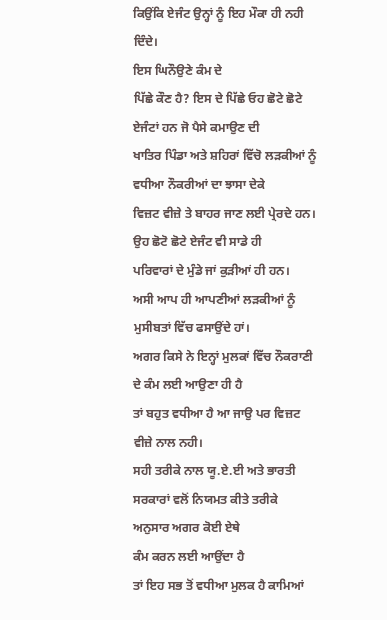ਕਿਉਂਕਿ ਏਜੰਟ ਉਨ੍ਹਾਂ ਨੂੰ ਇਹ ਮੌਕਾ ਹੀ ਨਹੀ ਦਿੰਦੇ।
ਇਸ ਘਿਨੌਉਣੇ ਕੰਮ ਦੇ
ਪਿੱਛੇ ਕੌਣ ਹੈ? ਇਸ ਦੇ ਪਿੱਛੇ ਓਹ ਛੋਟੇ ਛੋਟੇ ਏਜੰਟਾਂ ਹਨ ਜੋ ਪੈਸੇ ਕਮਾਉਣ ਦੀ
ਖਾਤਿਰ ਪਿੰਡਾ ਅਤੇ ਸ਼ਹਿਰਾਂ ਵਿੱਚੋ ਲੜਕੀਆਂ ਨੂੰ ਵਧੀਆ ਨੌਕਰੀਆਂ ਦਾ ਝਾਸਾ ਦੇਕੇ
ਵਿਜ਼ਟ ਵੀਜ਼ੇ ਤੇ ਬਾਹਰ ਜਾਣ ਲਈ ਪ੍ਰੇਰਦੇ ਹਨ। ਉਹ ਛੋਟੋ ਛੋਟੇ ਏਜੰਟ ਵੀ ਸਾਡੇ ਹੀ
ਪਰਿਵਾਰਾਂ ਦੇ ਮੁੰਡੇ ਜਾਂ ਕੁੜੀਆਂ ਹੀ ਹਨ।
ਅਸੀ ਆਪ ਹੀ ਆਪਣੀਆਂ ਲੜਕੀਆਂ ਨੂੰ ਮੁਸੀਬਤਾਂ ਵਿੱਚ ਫਸਾਉਂਦੇ ਹਾਂ।
ਅਗਰ ਕਿਸੇ ਨੇ ਇਨ੍ਹਾਂ ਮੁਲਕਾਂ ਵਿੱਚ ਨੌਕਰਾਣੀ ਦੇ ਕੰਮ ਲਈ ਆਉਣਾ ਹੀ ਹੈ
ਤਾਂ ਬਹੁਤ ਵਧੀਆ ਹੈ ਆ ਜਾਉ ਪਰ ਵਿਜ਼ਟ ਵੀਜ਼ੇ ਨਾਲ ਨਹੀ।
ਸਹੀ ਤਰੀਕੇ ਨਾਲ ਯੂ.ਏ.ਈ ਅਤੇ ਭਾਰਤੀ ਸਰਕਾਰਾਂ ਵਲੋਂ ਨਿਯਮਤ ਕੀਤੇ ਤਰੀਕੇ
ਅਨੁਸਾਰ ਅਗਰ ਕੋਈ ਏਥੇ
ਕੰਮ ਕਰਨ ਲਈ ਆਉਂਦਾ ਹੈ
ਤਾਂ ਇਹ ਸਭ ਤੋਂ ਵਧੀਆ ਮੁਲਕ ਹੈ ਕਾਮਿਆਂ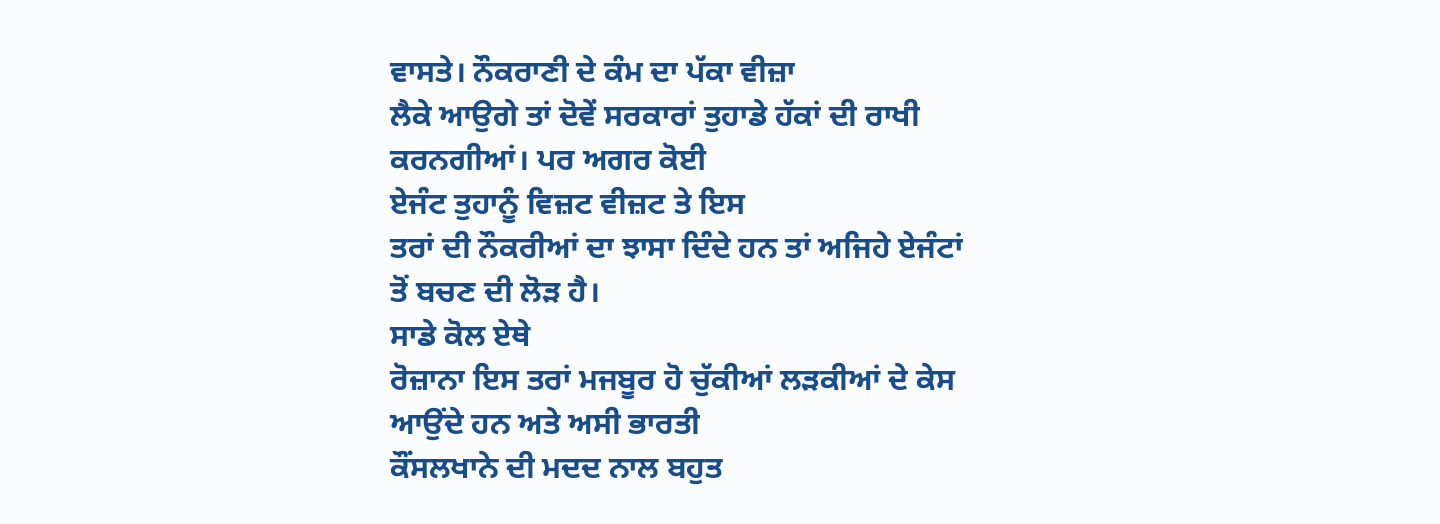ਵਾਸਤੇ। ਨੌਕਰਾਣੀ ਦੇ ਕੰਮ ਦਾ ਪੱਕਾ ਵੀਜ਼ਾ
ਲੈਕੇ ਆਉਗੇ ਤਾਂ ਦੋਵੇਂ ਸਰਕਾਰਾਂ ਤੁਹਾਡੇ ਹੱਕਾਂ ਦੀ ਰਾਖੀ ਕਰਨਗੀਆਂ। ਪਰ ਅਗਰ ਕੋਈ
ਏਜੰਟ ਤੁਹਾਨੂੰ ਵਿਜ਼ਟ ਵੀਜ਼ਟ ਤੇ ਇਸ
ਤਰਾਂ ਦੀ ਨੌਕਰੀਆਂ ਦਾ ਝਾਸਾ ਦਿੰਦੇ ਹਨ ਤਾਂ ਅਜਿਹੇ ਏਜੰਟਾਂ ਤੋਂ ਬਚਣ ਦੀ ਲੋੜ ਹੈ।
ਸਾਡੇ ਕੋਲ ਏਥੇ
ਰੋਜ਼ਾਨਾ ਇਸ ਤਰਾਂ ਮਜਬੂਰ ਹੋ ਚੁੱਕੀਆਂ ਲੜਕੀਆਂ ਦੇ ਕੇਸ ਆਉਂਦੇ ਹਨ ਅਤੇ ਅਸੀ ਭਾਰਤੀ
ਕੌਂਸਲਖਾਨੇ ਦੀ ਮਦਦ ਨਾਲ ਬਹੁਤ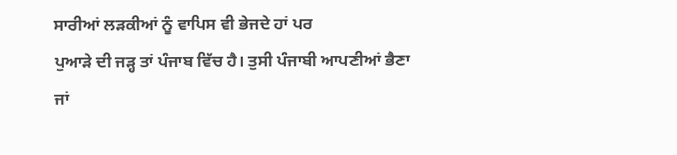ਸਾਰੀਆਂ ਲੜਕੀਆਂ ਨੂੰ ਵਾਪਿਸ ਵੀ ਭੇਜਦੇ ਹਾਂ ਪਰ
ਪੁਆੜੇ ਦੀ ਜੜ੍ਹ ਤਾਂ ਪੰਜਾਬ ਵਿੱਚ ਹੈ। ਤੁਸੀ ਪੰਜਾਬੀ ਆਪਣੀਆਂ ਭੈਣਾ ਜਾਂ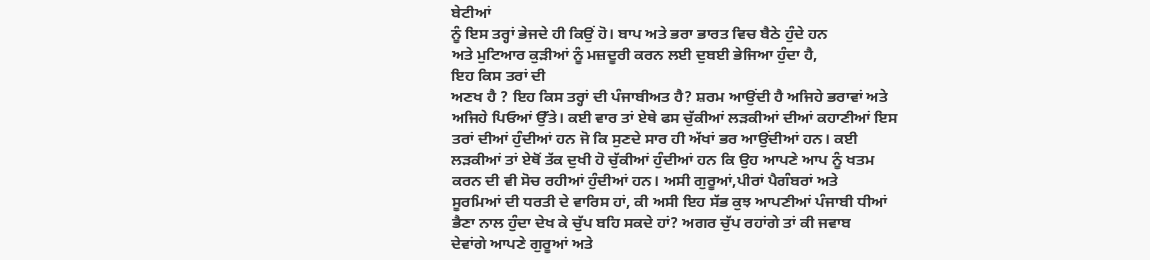ਬੇਟੀਆਂ
ਨੂੰ ਇਸ ਤਰ੍ਹਾਂ ਭੇਜਦੇ ਹੀ ਕਿਉਂ ਹੋ। ਬਾਪ ਅਤੇ ਭਰਾ ਭਾਰਤ ਵਿਚ ਬੈਠੇ ਹੁੰਦੇ ਹਨ
ਅਤੇ ਮੁਟਿਆਰ ਕੁੜੀਆਂ ਨੂੰ ਮਜ਼ਦੂਰੀ ਕਰਨ ਲਈ ਦੁਬਈ ਭੇਜਿਆ ਹੁੰਦਾ ਹੈ,
ਇਹ ਕਿਸ ਤਰਾਂ ਦੀ
ਅਣਖ ਹੈ ? ਇਹ ਕਿਸ ਤਰ੍ਹਾਂ ਦੀ ਪੰਜਾਬੀਅਤ ਹੈ? ਸ਼ਰਮ ਆਉਂਦੀ ਹੈ ਅਜਿਹੇ ਭਰਾਵਾਂ ਅਤੇ
ਅਜਿਹੇ ਪਿਓਆਂ ਉੱਤੇ। ਕਈ ਵਾਰ ਤਾਂ ਏਥੇ ਫਸ ਚੁੱਕੀਆਂ ਲੜਕੀਆਂ ਦੀਆਂ ਕਹਾਣੀਆਂ ਇਸ
ਤਰਾਂ ਦੀਆਂ ਹੁੰਦੀਆਂ ਹਨ ਜੋ ਕਿ ਸੁਣਦੇ ਸਾਰ ਹੀ ਅੱਖਾਂ ਭਰ ਆਉਂਦੀਆਂ ਹਨ। ਕਈ
ਲੜਕੀਆਂ ਤਾਂ ਏਥੋਂ ਤੱਕ ਦੁਖੀ ਹੋ ਚੁੱਕੀਆਂ ਹੁੰਦੀਆਂ ਹਨ ਕਿ ਉਹ ਆਪਣੇ ਆਪ ਨੂੰ ਖਤਮ
ਕਰਨ ਦੀ ਵੀ ਸੋਚ ਰਹੀਆਂ ਹੁੰਦੀਆਂ ਹਨ। ਅਸੀ ਗੁਰੂਆਂ,ਪੀਰਾਂ ਪੈਗੰਬਰਾਂ ਅਤੇ
ਸੂਰਮਿਆਂ ਦੀ ਧਰਤੀ ਦੇ ਵਾਰਿਸ ਹਾਂ, ਕੀ ਅਸੀ ਇਹ ਸੱਭ ਕੁਝ ਆਪਣੀਆਂ ਪੰਜਾਬੀ ਧੀਆਂ
ਭੈਣਾ ਨਾਲ ਹੁੰਦਾ ਦੇਖ ਕੇ ਚੁੱਪ ਬਹਿ ਸਕਦੇ ਹਾਂ? ਅਗਰ ਚੁੱਪ ਰਹਾਂਗੇ ਤਾਂ ਕੀ ਜਵਾਬ
ਦੇਵਾਂਗੇ ਆਪਣੇ ਗੁਰੂਆਂ ਅਤੇ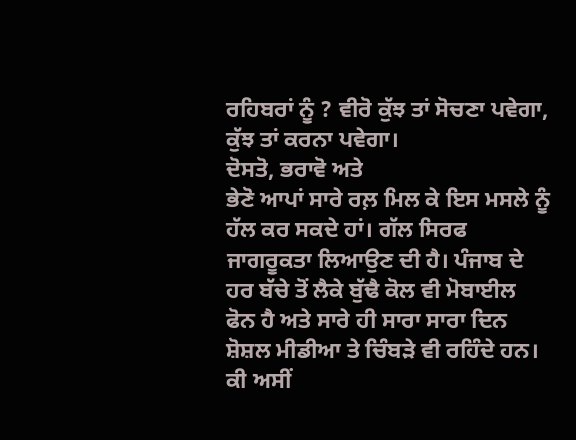ਰਹਿਬਰਾਂ ਨੂੰ ? ਵੀਰੋ ਕੁੱਝ ਤਾਂ ਸੋਚਣਾ ਪਵੇਗਾ,
ਕੁੱਝ ਤਾਂ ਕਰਨਾ ਪਵੇਗਾ।
ਦੋਸਤੋ, ਭਰਾਵੋ ਅਤੇ
ਭੇਣੋ ਆਪਾਂ ਸਾਰੇ ਰਲ਼ ਮਿਲ ਕੇ ਇਸ ਮਸਲੇ ਨੂੰ ਹੱਲ ਕਰ ਸਕਦੇ ਹਾਂ। ਗੱਲ ਸਿਰਫ
ਜਾਗਰੂਕਤਾ ਲਿਆਉਣ ਦੀ ਹੈ। ਪੰਜਾਬ ਦੇ ਹਰ ਬੱਚੇ ਤੋਂ ਲੈਕੇ ਬੁੱਢੈ ਕੋਲ ਵੀ ਮੋਬਾਈਲ
ਫੋਨ ਹੈ ਅਤੇ ਸਾਰੇ ਹੀ ਸਾਰਾ ਸਾਰਾ ਦਿਨ ਸ਼ੋਸ਼ਲ ਮੀਡੀਆ ਤੇ ਚਿੰਬੜੇ ਵੀ ਰਹਿੰਦੇ ਹਨ।
ਕੀ ਅਸੀਂ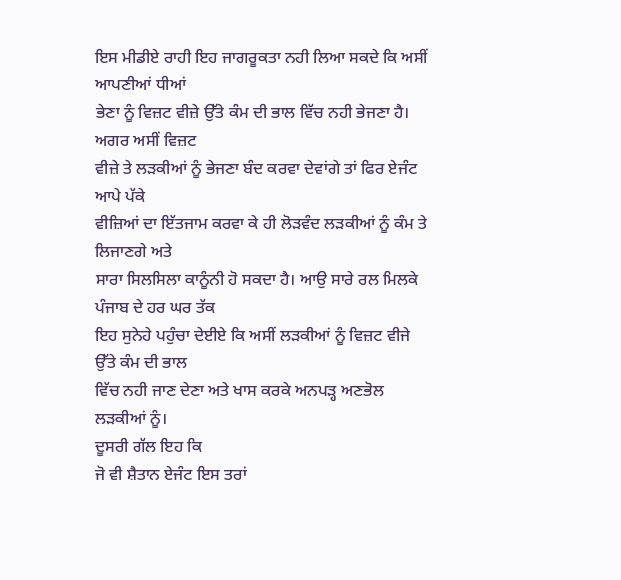ਇਸ ਮੀਡੀਏ ਰਾਹੀ ਇਹ ਜਾਗਰੂਕਤਾ ਨਹੀ ਲਿਆ ਸਕਦੇ ਕਿ ਅਸੀਂ ਆਪਣੀਆਂ ਧੀਆਂ
ਭੇਣਾ ਨੂੰ ਵਿਜ਼ਟ ਵੀਜ਼ੇ ਉੱਤੇ ਕੰਮ ਦੀ ਭਾਲ ਵਿੱਚ ਨਹੀ ਭੇਜਣਾ ਹੈ। ਅਗਰ ਅਸੀਂ ਵਿਜ਼ਟ
ਵੀਜ਼ੇ ਤੇ ਲੜਕੀਆਂ ਨੂੰ ਭੇਜਣਾ ਬੰਦ ਕਰਵਾ ਦੇਵਾਂਗੇ ਤਾਂ ਫਿਰ ਏਜੰਟ ਆਪੇ ਪੱਕੇ
ਵੀਜ਼ਿਆਂ ਦਾ ਇੱਤਜਾਮ ਕਰਵਾ ਕੇ ਹੀ ਲੋੜਵੰਦ ਲੜਕੀਆਂ ਨੂੰ ਕੰਮ ਤੇ ਲਿਜਾਣਗੇ ਅਤੇ
ਸਾਰਾ ਸਿਲਸਿਲਾ ਕਾਨੂੰਨੀ ਹੋ ਸਕਦਾ ਹੈ। ਆਉ ਸਾਰੇ ਰਲ ਮਿਲਕੇ ਪੰਜਾਬ ਦੇ ਹਰ ਘਰ ਤੱਕ
ਇਹ ਸੁਨੇਹੇ ਪਹੁੰਚਾ ਦੇਈਏ ਕਿ ਅਸੀਂ ਲੜਕੀਆਂ ਨੂੰ ਵਿਜ਼ਟ ਵੀਜੇ ਉੱਤੇ ਕੰਮ ਦੀ ਭਾਲ
ਵਿੱਚ ਨਹੀ ਜਾਣ ਦੇਣਾ ਅਤੇ ਖਾਸ ਕਰਕੇ ਅਨਪੜ੍ਹ ਅਣਭੋਲ ਲੜਕੀਆਂ ਨੂੰ।
ਦੂਸਰੀ ਗੱਲ ਇਹ ਕਿ
ਜੋ ਵੀ ਸ਼ੈਤਾਨ ਏਜੰਟ ਇਸ ਤਰਾਂ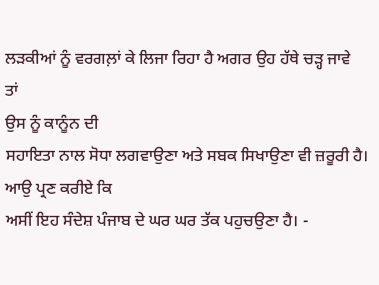ਲੜਕੀਆਂ ਨੂੰ ਵਰਗਲ਼ਾਂ ਕੇ ਲਿਜਾ ਰਿਹਾ ਹੈ ਅਗਰ ਉਹ ਹੱਥੇ ਚੜ੍ਹ ਜਾਵੇ
ਤਾਂ
ਉਸ ਨੂੰ ਕਾਨੂੰਨ ਦੀ
ਸਹਾਇਤਾ ਨਾਲ ਸੋਧਾ ਲਗਵਾਉਣਾ ਅਤੇ ਸਬਕ ਸਿਖਾਉਣਾ ਵੀ ਜ਼ਰੂਰੀ ਹੈ। ਆਉ ਪ੍ਰਣ ਕਰੀਏ ਕਿ
ਅਸੀਂ ਇਹ ਸੰਦੇਸ਼ ਪੰਜਾਬ ਦੇ ਘਰ ਘਰ ਤੱਕ ਪਹੁਚਉਣਾ ਹੈ। -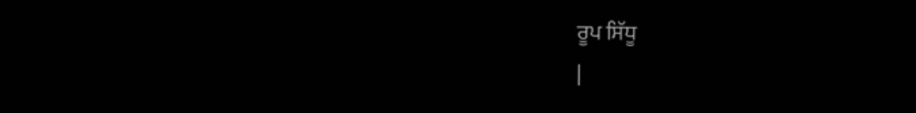ਰੂਪ ਸਿੱਧੂ
|